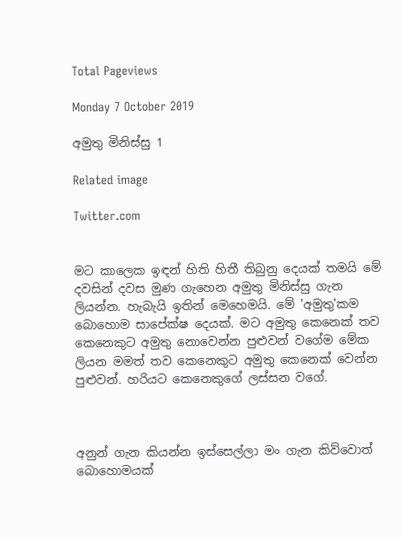Total Pageviews

Monday 7 October 2019

අමුතු මිනිස්සු 1

Related image

Twitter.com


මට කාලෙක ඉඳන් හිති හිතී තිබුනු දෙයක් තමයි මේ දවසින් දවස මුණ ගැහෙන අමුතු මිනිස්සු ගැන ලියන්න. හැබැයි ඉතින් මෙහෙමයි. මේ 'අමුතු'කම බොහොම සාපේක්ෂ දෙයක්. මට අමුතු කෙනෙක් තව කෙනෙකුට අමුතු නොවෙන්න පුළුවන් වගේම මේක ලියන මමත් තව කෙනෙකුට අමුතු කෙනෙක් වෙන්න පුළුවන්. හරියට කෙනෙකුගේ ලස්සන වගේ.



අනුන් ගැන කියන්න ඉස්සෙල්ලා මං ගැන කිව්වොත් බොහොමයක්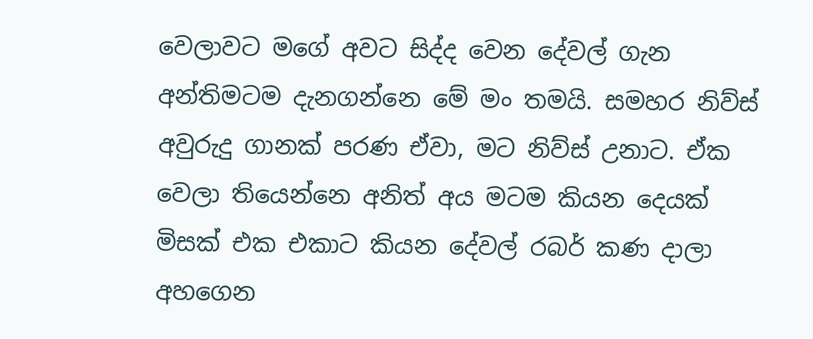වෙලාවට මගේ අවට සිද්ද වෙන දේවල් ගැන අන්තිමටම දැනගන්නෙ මේ මං තමයි. සමහර නිව්ස් අවුරුදු ගානක් පරණ ඒවා, මට නිව්ස් උනාට. ඒක වෙලා තියෙන්නෙ අනිත් අය මටම කියන දෙයක් මිසක් එක එකාට කියන දේවල් රබර් කණ දාලා අහගෙන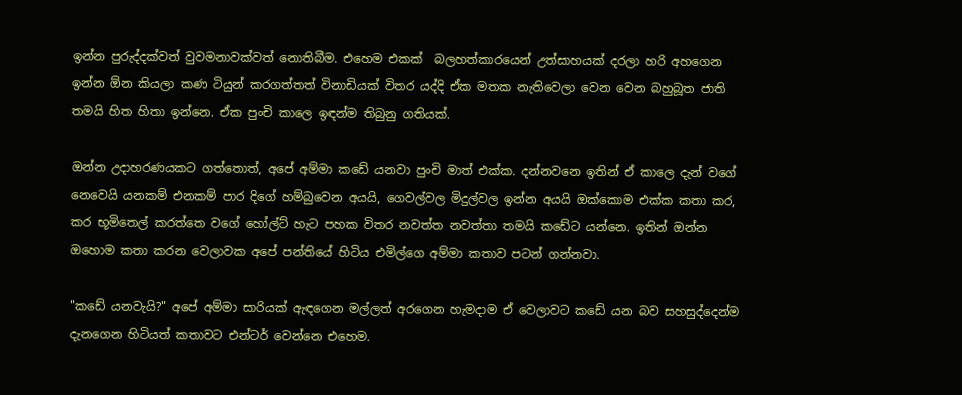ඉන්න පුරුද්දක්වත් වුවමනාවක්වත් නොතිබීම. එහෙම එකක්  බලහත්කාරයෙන් උත්සාහයක් දරලා හරි අහගෙන ඉන්න ඕන කියලා කණ ටියුන් කරගත්තත් විනාඩියක් විතර යද්දි ඒක මතක නැතිවෙලා වෙන වෙන බහුබූත ජාති තමයි හිත හිතා ඉන්නෙ. ඒක පුංචි කාලෙ ඉඳන්ම තිබුනු ගතියක්.

ඔන්න උදාහරණයකට ගත්තොත්, අපේ අම්මා කඩේ යනවා පුංචි මාත් එක්ක. දන්නවනෙ ඉතින් ඒ කාලෙ දැන් වගේ නෙවෙයි යනකම් එනකම් පාර දිගේ හම්බුවෙන අයයි, ගෙවල්වල මිදුල්වල ඉන්න අයයි ඔක්කොම එක්ක කතා කර, කර භූමිතෙල් කරත්තෙ වගේ හෝල්ට් හැට පහක විතර නවත්ත නවත්තා තමයි කඩේට යන්නෙ. ඉතින් ඔන්න ඔහොම කතා කරන වෙලාවක අපේ පන්තියේ හිටිය එමිල්ගෙ අම්මා කතාව පටන් ගන්නවා.

"කඩේ යනවැයි?" අපේ අම්මා සාරියක් ඇඳගෙන මල්ලත් අරගෙන හැමදාම ඒ වෙලාවට කඩේ යන බව සහසුද්දෙන්ම දැනගෙන හිටියත් කතාවට එන්ටර් වෙන්නෙ එහෙම.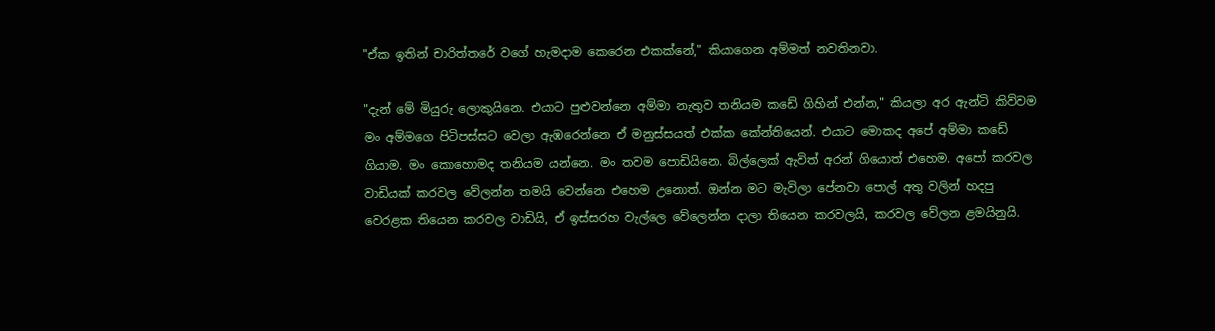"ඒක ඉතින් චාරිත්තරේ වගේ හැමදාම කෙරෙන එකක්නේ," කියාගෙන අම්මත් නවතිනවා.

"දැන් මේ මියුරු ලොකුයිනෙ. එයාට පුළුවන්නෙ අම්මා නැතුව තනියම කඩේ ගිහින් එන්න," කියලා අර ඇන්ටි කිව්වම මං අම්මගෙ පිටිපස්සට වෙලා ඇඹරෙන්නෙ ඒ මනුස්සයත් එක්ක කේන්තියෙන්. එයාට මොකද අපේ අම්මා කඩේ ගියාම. මං කොහොමද තනියම යන්නෙ. මං තවම පොඩියිනෙ. බිල්ලෙක් ඇවිත් අරන් ගියොත් එහෙම. අපෝ කරවල වාඩියක් කරවල වේලන්න තමයි වෙන්නෙ එහෙම උනොත්. ඔන්න මට මැවිලා පේනවා පොල් අතු වලින් හදපු වෙරළක තියෙන කරවල වාඩියි, ඒ ඉස්සරහ වැල්ලෙ වේලෙන්න දාලා තියෙන කරවලයි, කරවල වේලන ළමයිනුයි.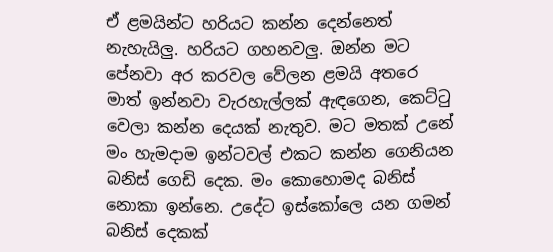ඒ ළමයින්ට හරියට කන්න දෙන්නෙත් නැහැයිලු. හරියට ගහනවලු. ඔන්න මට පේනවා අර කරවල වේලන ළමයි අතරෙ මාත් ඉන්නවා වැරහැල්ලක් ඇඳගෙන, කෙට්ටු වෙලා කන්න දෙයක් නැතුව. මට මතක් උනේ මං හැමදාම ඉන්ටවල් එකට කන්න ගෙනියන බනිස් ගෙඩි දෙක. මං කොහොමද බනිස් නොකා ඉන්නෙ. උදේට ඉස්කෝලෙ යන ගමන් බනිස් දෙකක්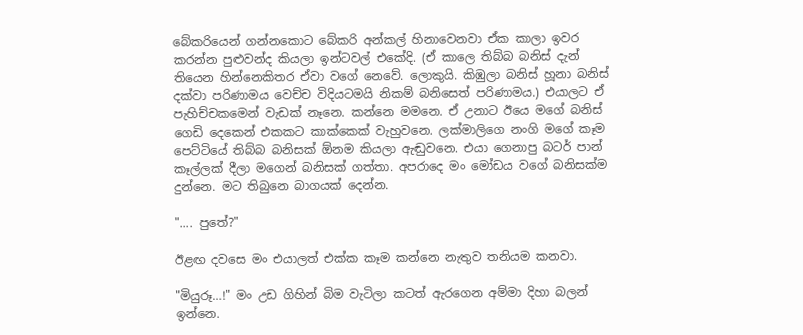බේකරියෙන් ගන්නකොට බේකරි අන්කල් හිනාවෙනවා ඒක කාලා ඉවර කරන්න පුළුවන්ද කියලා ඉන්ටවල් එකේදි. (ඒ කාලෙ තිබ්බ බනිස් දැන් තියෙන හින්නෙකිතර ඒවා වගේ නෙවේ. ලොකුයි. කිඹුලා බනිස් හූනා බනිස් දක්වා පරිණාමය වෙච්ච විදියටමයි නිකම් බනිසෙත් පරිණාමය.) එයාලට ඒ පැහිච්චකමෙන් වැඩක් නෑනෙ. කන්නෙ මමනෙ. ඒ උනාට ඊයෙ මගේ බනිස් ගෙඩි දෙකෙන් එකකට කාක්කෙක් වැහුවනෙ. ලක්මාලිගෙ නංගි මගේ කෑම පෙට්ටියේ තිබ්බ බනිසක් ඕනම කියලා ඇඬුවනෙ. එයා ගෙනාපු බටර් පාන් කෑල්ලක් දීලා මගෙන් බනිසක් ගත්තා. අපරාදෙ මං මෝඩය වගේ බනිසක්ම දුන්නෙ. මට තිබුනෙ බාගයක් දෙන්න.

".... පුතේ?"

ඊළඟ දවසෙ මං එයාලත් එක්ක කෑම කන්නෙ නැතුව තනියම කනවා.

"මියුරූ…!" මං උඩ ගිහින් බිම වැටිලා කටත් ඇරගෙන අම්මා දිහා බලන් ඉන්නෙ.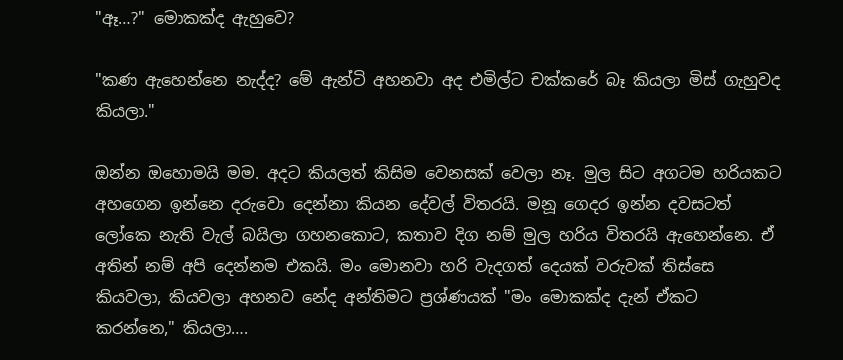"ඈ…?" මොකක්ද ඇහුවෙ?

"කණ ඇහෙන්නෙ නැද්ද? මේ ඇන්ටි අහනවා අද එමිල්ට චක්කරේ බෑ කියලා මිස් ගැහුවද කියලා."

ඔන්න ඔහොමයි මම. අදට කියලත් කිසිම වෙනසක් වෙලා නෑ. මුල සිට අගටම හරියකට අහගෙන ඉන්නෙ දරුවො දෙන්නා කියන දේවල් විතරයි. මනූ ගෙදර ඉන්න දවසටත් ලෝකෙ නැති වැල් බයිලා ගහනකොට, කතාව දිග නම් මුල හරිය විතරයි ඇහෙන්නෙ. ඒ අතින් නම් අපි දෙන්නම එකයි. මං මොනවා හරි වැදගත් දෙයක් වරුවක් තිස්සෙ කියවලා, කියවලා අහනව නේද අන්තිමට ප්‍රශ්ණයක් "මං මොකක්ද දැන් ඒකට කරන්නෙ," කියලා….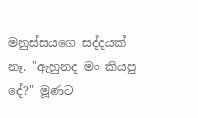මනුස්සයගෙ සද්දයක් නෑ. "ඇහුනද මං කියපු දේ?" මූණට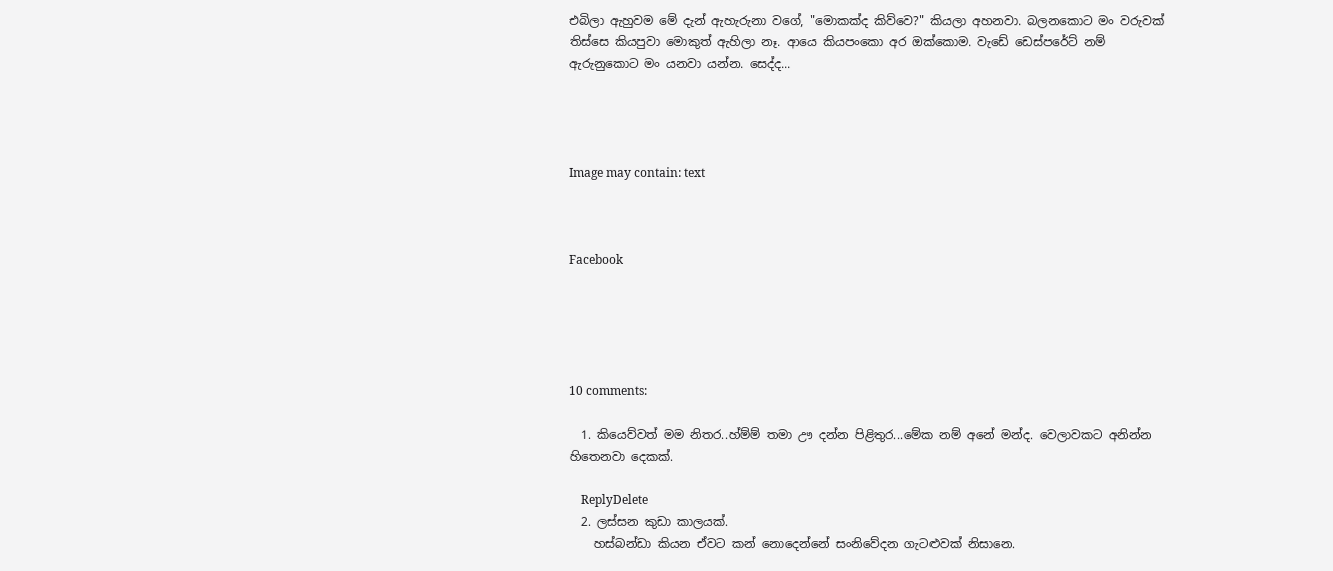එබිලා ඇහුවම මේ දැන් ඇහැරුනා වගේ, "මොකක්ද කිව්වෙ?" කියලා අහනවා. බලනකොට මං වරුවක් තිස්සෙ කියපුවා මොකුත් ඇහිලා නෑ. ආයෙ කියපංකො අර ඔක්කොම. වැඩේ ඩෙස්පරේට් නම් ඇරුනුකොට මං යනවා යන්න. සෙද්ද...




Image may contain: text



Facebook





10 comments:

  1. කියෙව්වත් මම නිතර..හ්ම්ම් තමා ඌ දන්න පිළිතුර...මේක නම් අනේ මන්ද. වෙලාවකට අනින්න හිතෙනවා දෙකක්.

    ReplyDelete
  2. ලස්සන කුඩා කාලයක්.
    හස්බන්ඩා කියන ඒවට කන් නොදෙන්නේ සංනිවේදන ගැටළුවක් නිසානෙ.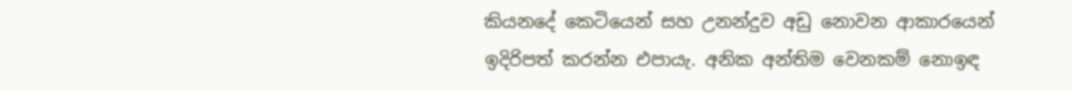කියනදේ කෙටියෙන් සහ උනන්දුව අඩු නොවන ආකාරයෙන් ඉදිරිපත් කරන්න එපායැ. අනික අන්තිම වෙනකම් නොඉඳ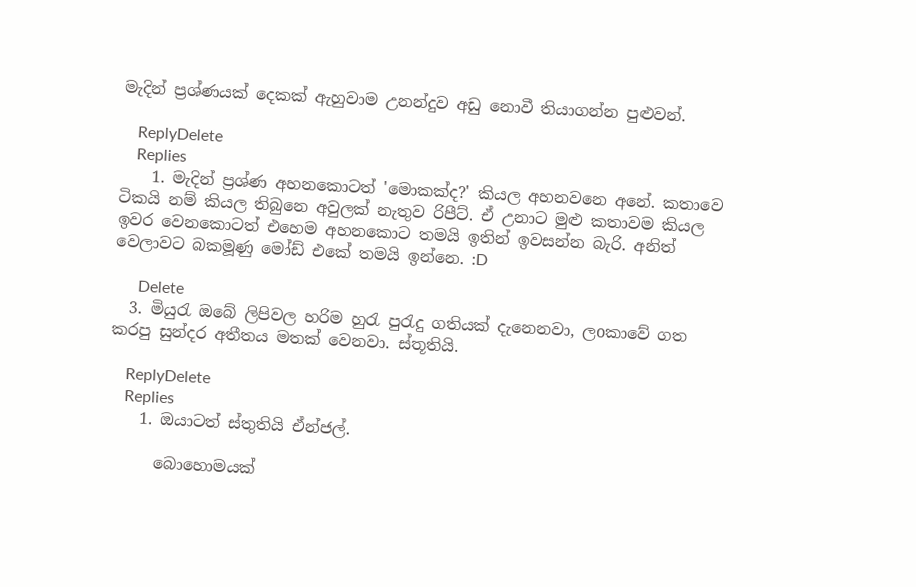මැදින් ප්‍රශ්ණයක් දෙකක් ඇහුවාම උනන්දුව අඩු නොවී තියාගන්න පුළුවන්.

    ReplyDelete
    Replies
    1. මැදින් ප්‍රශ්ණ අහනකොටත් 'මොකක්ද?' කියල අහනවනෙ අනේ. කතාවෙ ටිකයි නම් කියල තිබුනෙ අවුලක් නැතුව රිපීට්. ඒ උනාට මුළු කතාවම කියල ඉවර වෙනකොටත් එහෙම අහනකොට තමයි ඉතින් ඉවසන්න බැරි. අනිත් වෙලාවට බකමූණු මෝඩ් එකේ තමයි ඉන්නෙ. :D

      Delete
  3. මියුරැ ඔබේ ලිපිවල හරිම හුරැ පුරැදු ගතියක් දැනෙනවා, ලoකාවේ ගත කරපු සුන්දර අතීතය මතක් වෙනවා. ස්තූතියි.

    ReplyDelete
    Replies
    1. ඔයාටත් ස්තුතියි ඒන්ජල්.

      බොහොමයක්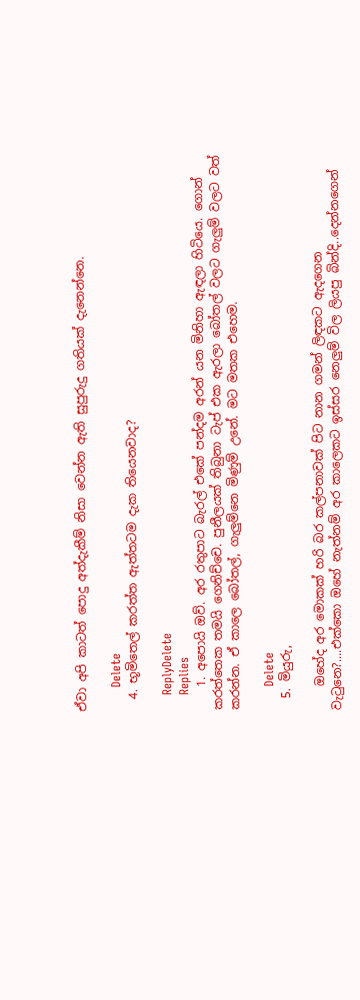ඒවා අපි කාටත් පොදු අත්දැකීම් නිසා වෙන්න ඇති සුපුරුදු ගතියක් දැනෙන්නෙ.

      Delete
  4. භූමිතෙල් කරත්ත ඇත්තටම දැක තියෙනවාද?

    ReplyDelete
    Replies
    1. අපොයි ඔව්. අර රතුපාට බැරල් එකේ පන්දම අරන් යන මිනිහා ඇඳලා හිටියෙ. ගොන් කරත්තෙක තමයි ගෙනිච්චෙ. පුනීලයක් තිබුනා ටැප් එක ඇරලා බෝතල් වලට ගැලුම් වලට වත් කරන්න. ඒ කාලෙ බෝතල්, ගැලුම්නෙ මිණුම් උනේ. මට මතක එහෙම.

      Delete
  5. මියුරු,

    ඔහේද අර මොකක් හරි බර කල්පනාවක් පිට නාන ගමන් ලිඳකට ඇදගෙන වැටුනෙ?....එක්කො ඔහේ නැත්නම් අර කාලෙකට ඉස්සර නෙලුම් විල ලියපු බින්දි..දෙන්නගෙන්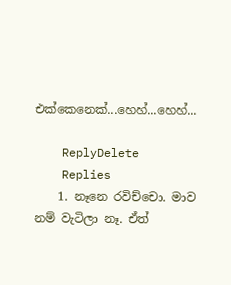එක්කෙනෙක්...හෙහ්...හෙහ්...

    ReplyDelete
    Replies
    1. නෑනෙ රවිච්චො. මාව නම් වැටිලා නෑ. ඒත්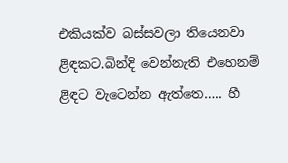එකියක්ව බස්සවලා තියෙනවා ළිඳකට.බින්දි වෙන්නැති එහෙනම් ළිඳට වැටෙන්න ඇත්තෙ….. හී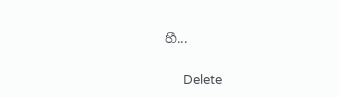හී...

      Delete